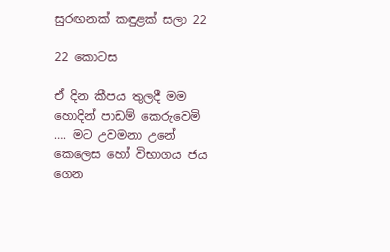සුරඟනක් කඳුළක් සලා 22

22 කොටස

ඒ දින කීපය තුලදී මම හොදින් පාඩම් කෙරුවෙමි …. මට උවමනා උනේ කෙලෙස හෝ විභාගය ජය ගෙන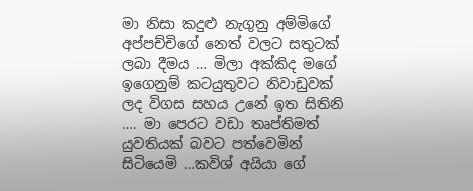මා නිසා කදුළු නැගුනු අම්මිගේ අප්පච්චිගේ නෙත් වලට සතුටක් ලබා දීමය … මිලා අක්කිද මගේ ඉගෙනුම් කටයුතුවට නිවාඩුවක් ලද විගස සහය උනේ ඉත සිතිනි …. මා පෙරට වඩා තෘප්තිමත් යුවතියක් බවට පත්වෙමින් සිටියෙමි …කවිශ් අයියා ගේ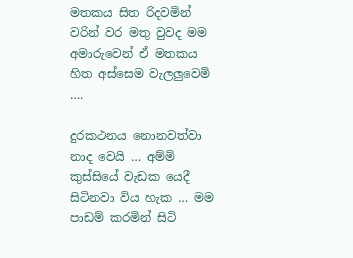මතකය සිත රිදවමින් වරින් වර මතු වුවද මම අමාරුවෙන් ඒ මතකය හිත අස්සෙම වැලලුවෙමි ….

දුරකථනය නොනවත්වා නාද වෙයි … අම්මි කුස්සියේ වැඩක යෙදී සිටිනවා විය හැක … මම පාඩම් කරමින් සිටි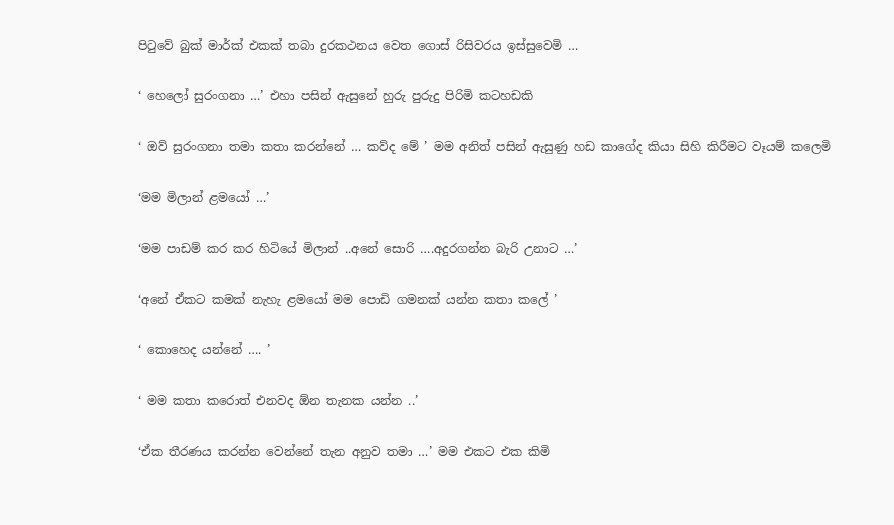පිටුවේ බුක් මාර්ක් එකක් තබා දුරකථනය වෙත ගොස් රිසිවරය ඉස්සුවෙමි …

‘ හෙලෝ සුරංගනා …’ එහා පසින් ඇසුනේ හුරු පුරුදු පිරිමි කටහඩකි

‘ ඔව් සුරංගනා තමා කතා කරන්නේ … කව්ද මේ ’ මම අනිත් පසින් ඇසුණු හඩ කාගේද කියා සිහි කිරීමට වෑයම් කලෙමි

‘මම මිලාන් ළමයෝ …’

‘මම පාඩම් කර කර හිටියේ මිලාන් ..අනේ සොරි ….අදුරගන්න බැරි උනාට …’

‘අනේ ඒකට කමක් නැහැ ළමයෝ මම පොඩි ගමනක් යන්න කතා කලේ ’

‘ කොහෙද යන්නේ …. ’

‘ මම කතා කරොත් එනවද ඕන තැනක යන්න ..’

‘ඒක තීරණය කරන්න වෙන්නේ තැන අනුව තමා …’ මම එකට එක කිමි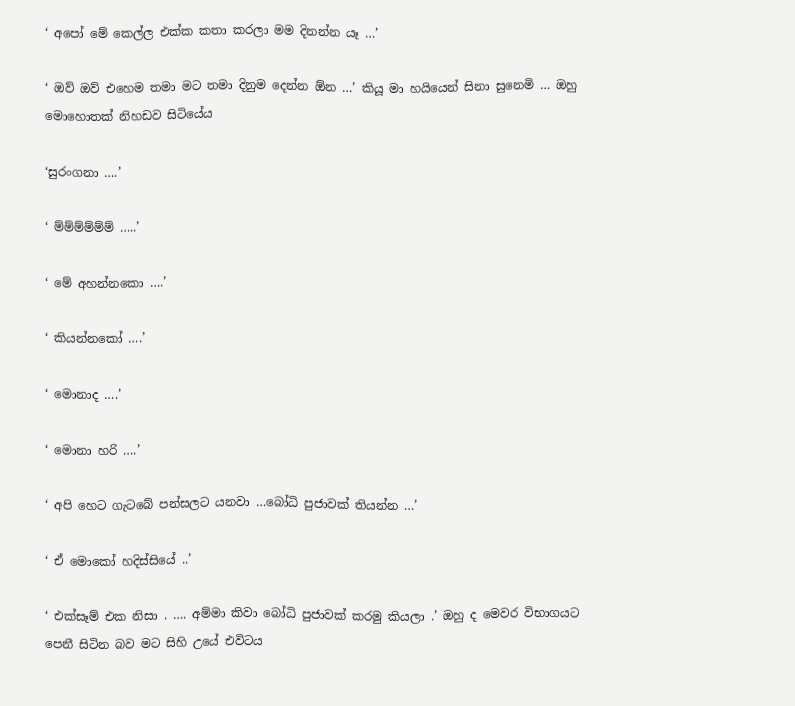‘ අපෝ මේ කෙල්ල එක්ක කතා කරලා මම දිනන්න යෑ …’

‘ ඔව් ඔව් එහෙම තමා මට තමා දිනුම දෙන්න ඕන …’ කියූ මා හයියෙන් සිනා සුනෙමි … ඔහු මොහොතක් නිහඩව සිටියේය

‘සුරංගනා ….’

‘ ම්ම්ම්ම්ම්ම් …..’

‘ මේ අහන්නකො ….’

‘ කියන්නකෝ ….’

‘ මොනාද ….’

‘ මොනා හරි ….’

‘ අපි හෙට ගැටබේ පන්සලට යනවා …බෝධි පුජාවක් තියන්න …’

‘ ඒ මොකෝ හදිස්සියේ ..’

‘ එක්සෑම් එක නිසා . …. අම්මා කිවා බෝධි පුජාවක් කරමු කියලා .’ ඔහු ද මෙවර විභාගයට පෙනී සිටින බව මට සිහි උයේ එවිටය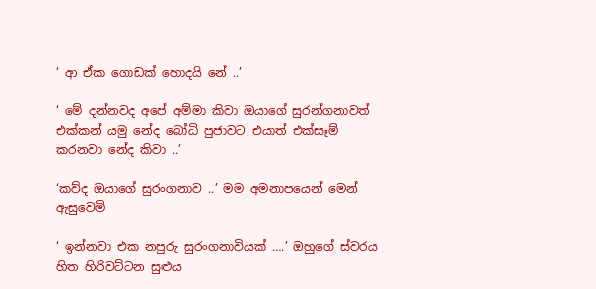‘ ආ ඒක ගොඩක් හොදයි නේ ..’

‘ මේ දන්නවද අපේ අම්මා කිවා ඔයාගේ සුරන්ගනාවත් එක්කන් යමු නේද බෝධි පුජාවට එයාත් එක්සෑම් කරනවා නේද කිවා ..’

‘කව්ද ඔයාගේ සුරංගනාව ..’ මම අමනාපයෙන් මෙන් ඇසුවෙමි

‘ ඉන්නවා එක නපුරු සුරංගනාවියක් ….’ ඔහුගේ ස්වරය හිත හිරිවට්ටන සුළුය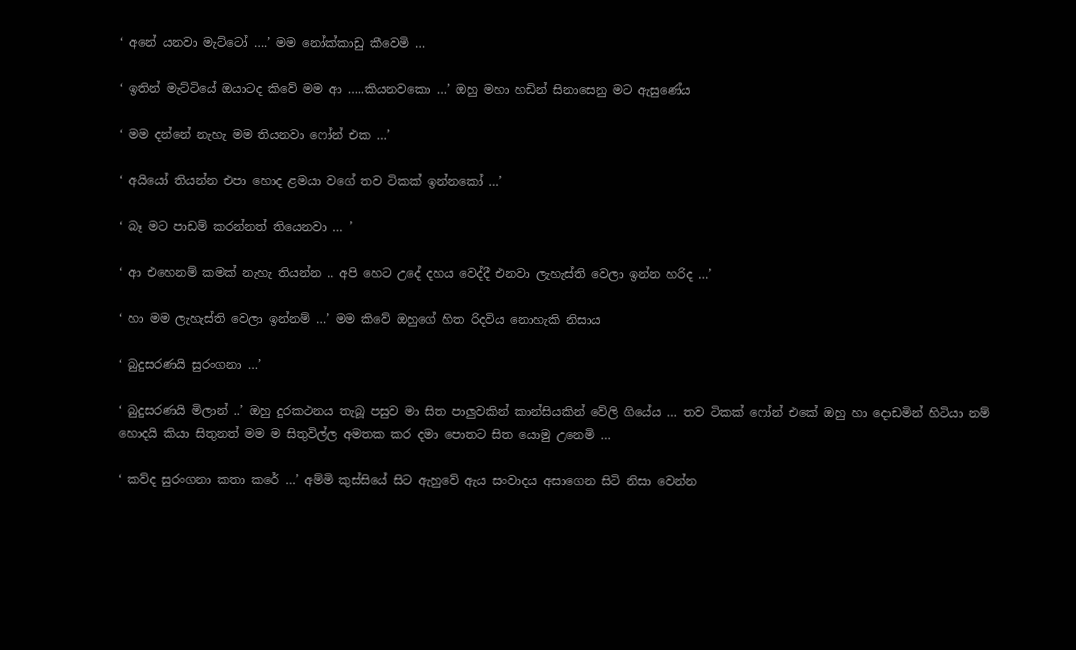‘ අනේ යනවා මැට්ටෝ ….’ මම නෝක්කාඩු කීවෙමි …

‘ ඉතින් මැට්ටියේ ඔයාටද කිවේ මම ආ …..කියනවකො …’ ඔහු මහා හඩින් සිනාසෙනු මට ඇසුණේය

‘ මම දන්නේ නැහැ මම තියනවා ෆෝන් එක …’

‘ අයියෝ තියන්න එපා හොද ළමයා වගේ තව ටිකක් ඉන්නකෝ …’

‘ බෑ මට පාඩම් කරන්නත් තියෙනවා … ’

‘ ආ එහෙනම් කමක් නැහැ තියන්න .. අපි හෙට උදේ දහය වෙද්දී එනවා ලැහැස්ති වෙලා ඉන්න හරිද …’

‘ හා මම ලැහැස්ති වෙලා ඉන්නම් …’ මම කිවේ ඔහුගේ හිත රිදවිය නොහැකි නිසාය

‘ බුදුසරණයි සුරංගනා …’

‘ බුදුසරණයි මිලාන් ..’ ඔහු දුරකථනය තැබූ පසුව මා සිත පාලුවකින් කාන්සියකින් වේලි ගියේය … තව ටිකක් ෆෝන් එකේ ඔහු හා දොඩමින් හිටියා නම් හොදයි කියා සිතුනත් මම ම සිතුවිල්ල අමතක කර දමා පොතට සිත යොමු උනෙමි …

‘ කව්ද සුරංගනා කතා කරේ …’ අම්මි කුස්සියේ සිට ඇහුවේ ඇය සංවාදය අසාගෙන සිටි නිසා වෙන්න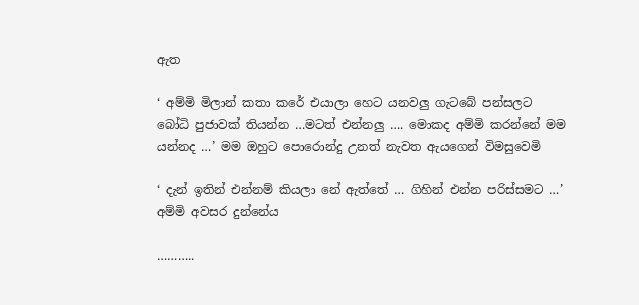ඇත

‘ අම්මි මිලාන් කතා කරේ එයාලා හෙට යනවලු ගැටබේ පන්සලට බෝධි පුජාවක් තියන්න …මටත් එන්නලු …. මොකද අම්මි කරන්නේ මම යන්නද …’ මම ඔහුට පොරොන්දු උනත් නැවත ඇයගෙන් විමසුවෙමි

‘ දැන් ඉතින් එන්නම් කියලා නේ ඇත්තේ … ගිහින් එන්න පරිස්සමට …’ අම්මි අවසර දුන්නේය

………..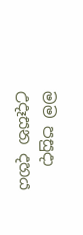මම පසුදා උදෑසන දහය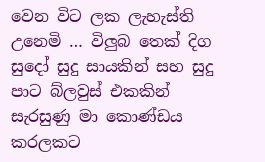වෙන විට ලක ලැහැස්ති උනෙමි … විලුබ තෙක් දිග සුදෝ සුදු සායකින් සහ සුදු පාට බ්ලවුස් එකකින් සැරසුණු මා කොණ්ඩය කරලකට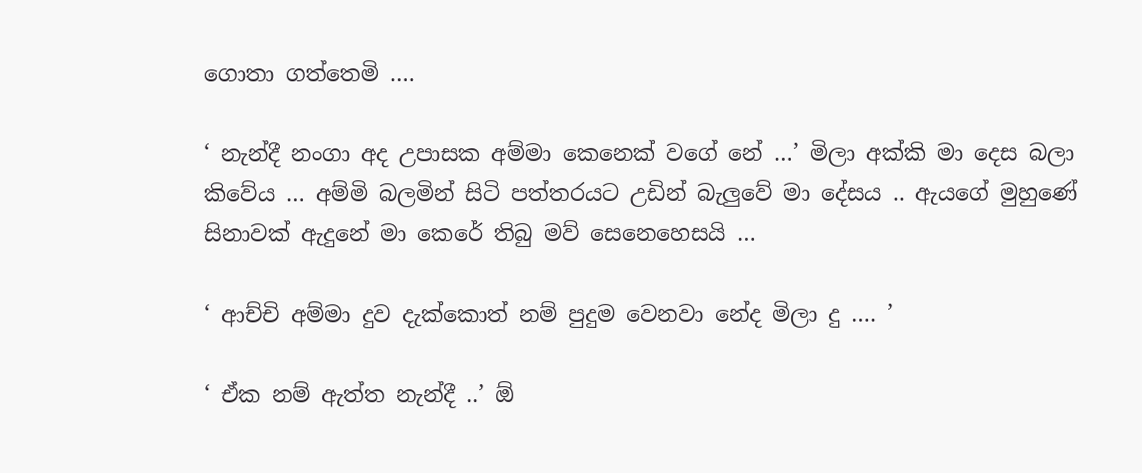ගොතා ගත්තෙමි ….

‘ නැන්දී නංගා අද උපාසක අම්මා කෙනෙක් වගේ නේ …’ මිලා අක්කි මා දෙස බලා කිවේය … අම්මි බලමින් සිටි පත්තරයට උඩින් බැලුවේ මා දේසය .. ඇයගේ මුහුණේ සිනාවක් ඇදුනේ මා කෙරේ තිබු මව් සෙනෙහෙසයි …

‘ ආච්චි අම්මා දුව දැක්කොත් නම් පුදුම වෙනවා නේද මිලා දු …. ’

‘ ඒක නම් ඇත්ත නැන්දී ..’ ඕ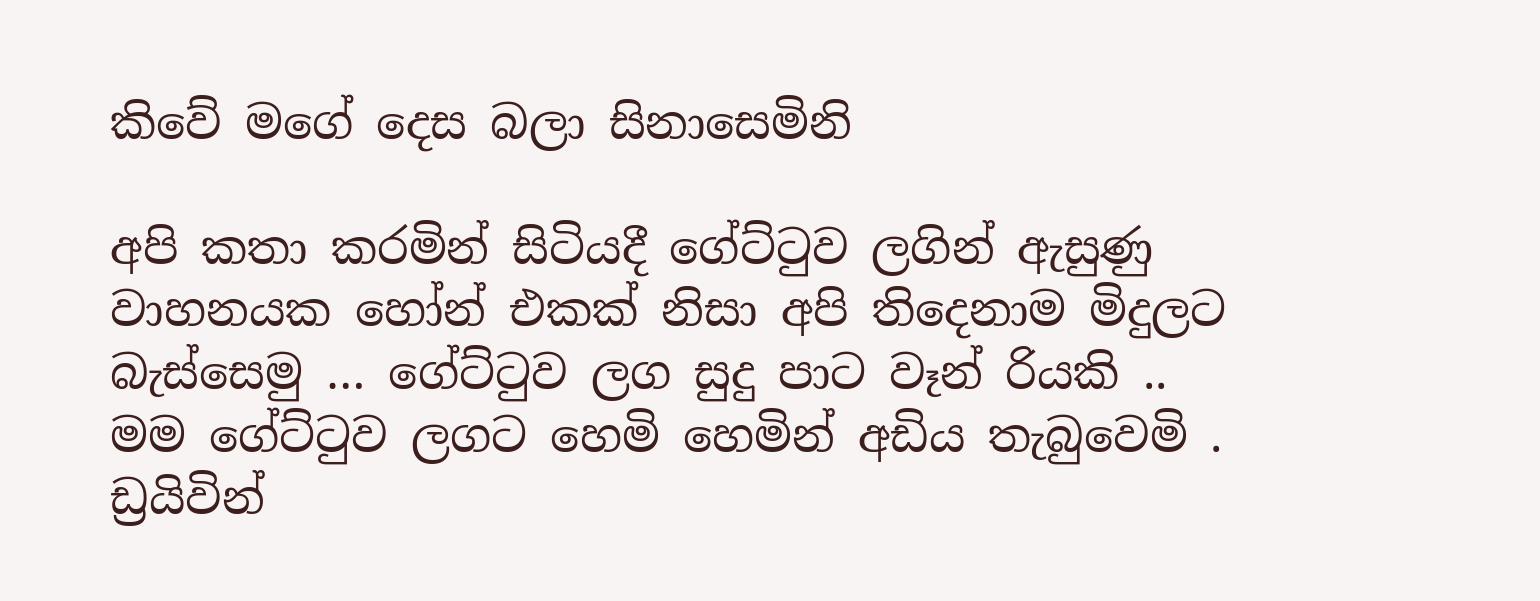කිවේ මගේ දෙස බලා සිනාසෙමිනි

අපි කතා කරමින් සිටියදී ගේට්ටුව ලගින් ඇසුණු වාහනයක හෝන් එකක් නිසා අපි තිදෙනාම මිදුලට බැස්සෙමු … ගේට්ටුව ලග සුදු පාට වෑන් රියකි .. මම ගේට්ටුව ලගට හෙමි හෙමින් අඩිය තැබුවෙමි . ඩ්‍රයිවින්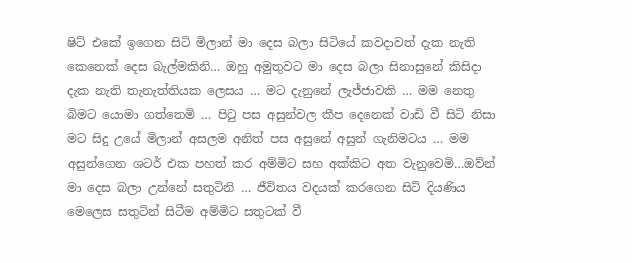ෂිට් එකේ ඉගෙන සිටි මිලාන් මා දෙස බලා සිටියේ කවදාවත් දැක නැති කෙනෙක් දෙස බැල්මකිනි… ඔහු අමුතුවට මා දෙස බලා සිනාසුනේ කිසිදා දැක නැති තැනැත්තියක ලෙසය … මට දැනුනේ ලැජ්ජාවකි … මම නෙතු බිමට යොමා ගත්තෙමි … පිටු පස අසුන්වල කීප දෙනෙක් වාඩි වී සිටි නිසා මට සිදු උයේ මිලාන් අසලම අනිත් පස අසුනේ අසුන් ගැනිමටය … මම අසුන්ගෙන ශටර් එක පහත් කර අම්මිට සහ අක්කිට අත වැනුවෙමි…ඔව්න් මා දෙස බලා උන්නේ සතුටිනි … ජීවිතය වදයක් කරගෙන සිටි දියණිය මෙලෙස සතුටින් සිටීම අම්මිට සතුටක් වී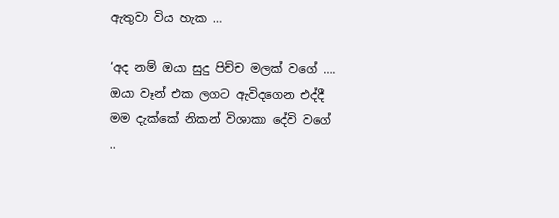ඇතුවා විය හැක …

‘අද නම් ඔයා සුදු පිච්ච මලක් වගේ …. ඔයා වෑන් එක ලගට ඇවිදගෙන එද්දී මම දැක්කේ නිකන් විශාකා දේවි වගේ ..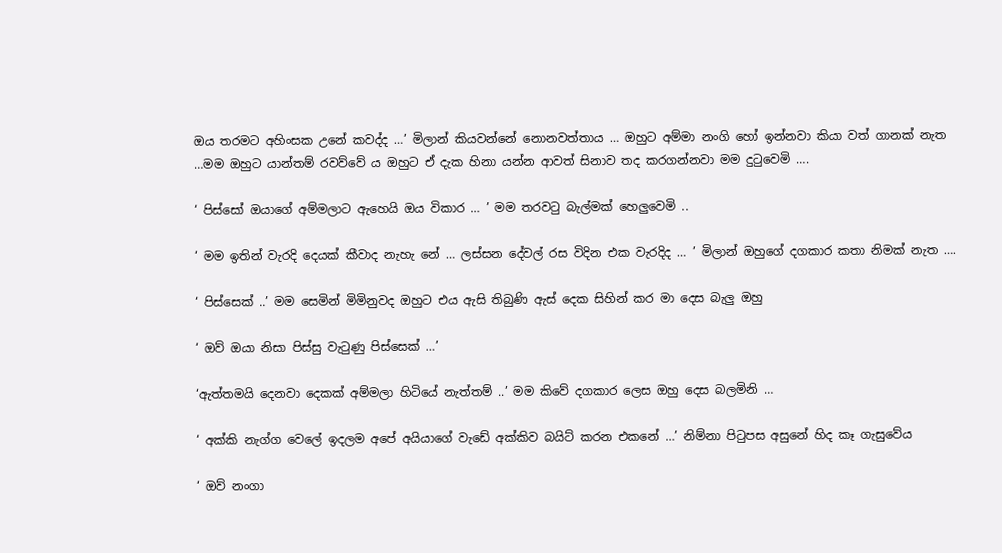ඔය තරමට අහිංසක උනේ කවද්ද …’ මිලාන් කියවන්නේ නොනවත්තාය … ඔහුට අම්මා නංගි හෝ ඉන්නවා කියා වත් ගානක් නැත …මම ඔහුට යාන්තම් රවව්වේ ය ඔහුට ඒ දැක හිනා යන්න ආවත් සිනාව තද කරගන්නවා මම දුටුවෙමි ….

‘ පිස්සෝ ඔයාගේ අම්මලාට ඇහෙයි ඔය විකාර … ’ මම තරවටු බැල්මක් හෙලුවෙමි ..

‘ මම ඉතින් වැරදි දෙයක් කීවාද නැහැ නේ … ලස්සන දේවල් රස විදින එක වැරදිද … ’ මිලාන් ඔහුගේ දගකාර කතා නිමක් නැත ….

‘ පිස්සෙක් ..’ මම සෙමින් මිමිනුවද ඔහුට එය ඇසි තිබුණි ඇස් දෙක සිහින් කර මා දෙස බැලු ඔහු

‘ ඔව් ඔයා නිසා පිස්සු වැටුණු පිස්සෙක් …’

‘ඇත්තමයි දෙනවා දෙකක් අම්මලා හිටියේ නැත්තම් ..’ මම කිවේ දගකාර ලෙස ඔහු දෙස බලමිනි …

‘ අක්කි නැග්ග වෙලේ ඉදලම අපේ අයියාගේ වැඩේ අක්කිව බයිට් කරන එකනේ …’ නිම්නා පිටුපස අසුනේ හිද කෑ ගැසුවේය

‘ ඔව් නංගා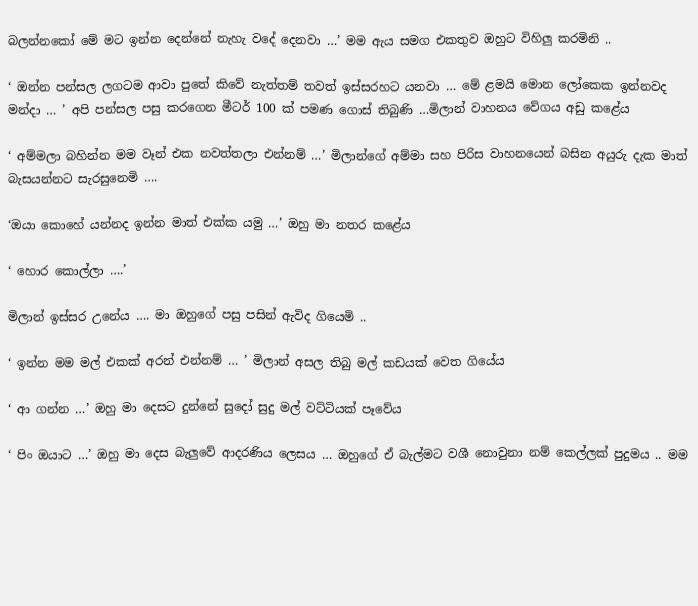බලන්නකෝ මේ මට ඉන්න දෙන්නේ නැහැ වදේ දෙනවා …’ මම ඇය සමග එකතුව ඔහුට විහිලු කරමිනි ..

‘ ඔන්න පන්සල ලගටම ආවා පුතේ කිවේ නැත්තම් තවත් ඉස්සරහට යනවා … මේ ළමයි මොන ලෝකෙක ඉන්නවද මන්දා … ’ අපි පන්සල පසු කරගෙන මීටර් 100 ක් පමණ ගොස් තිබුණි …මිලාන් වාහනය වේගය අඩු කළේය

‘ අම්මලා බහින්න මම වෑන් එක නවත්තලා එන්නම් …’ මිලාන්ගේ අම්මා සහ පිරිස වාහනයෙන් බසින අයුරු දැක මාත් බැසයන්නට සැරසුනෙමි ….

‘ඔයා කොහේ යන්නද ඉන්න මාත් එක්ක යමු …’ ඔහු මා නතර කළේය

‘ හොර කොල්ලා ….’

මිලාන් ඉස්සර උනේය …. මා ඔහුගේ පසු පසින් ඇවිද ගියෙමි ..

‘ ඉන්න මම මල් එකක් අරන් එන්නම් … ’ මිලාන් අසල තිබු මල් කඩයක් වෙත ගියේය

‘ ආ ගන්න …’ ඔහු මා දෙසට දුන්නේ සුදෝ සුදු මල් වට්ටියක් පෑවේය

‘ පිං ඔයාට …’ ඔහු මා දෙස බැලුවේ ආදරණිය ලෙසය … ඔහුගේ ඒ බැල්මට වශී නොවුනා නම් කෙල්ලක් පුදුමය .. මම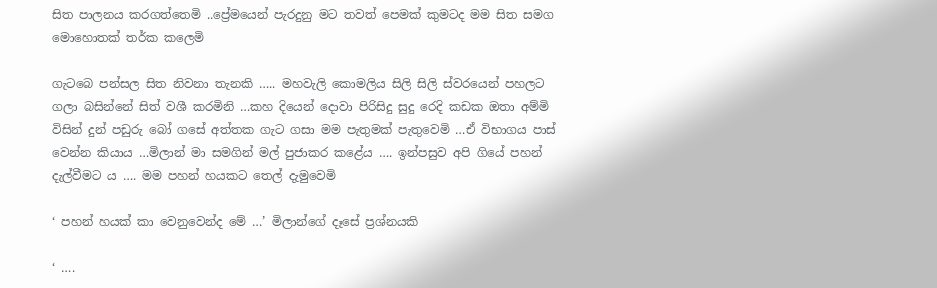සිත පාලනය කරගත්තෙමි ..ප්‍රේමයෙන් පැරදුනු මට තවත් පෙමක් කුමටද මම සිත සමග මොහොතක් තර්ක කලෙමි

ගැටබෙ පන්සල සිත නිවනා තැනකි ….. මහවැලි කොමලිය සිලි සිලි ස්වරයෙන් පහලට ගලා බසින්නේ සිත් වශී කරමිනි …කහ දියෙන් දොවා පිරිසිදු සුදු රෙදි කඩක ඔතා අම්මි විසින් දුන් පඩුරු බෝ ගසේ අත්තක ගැට ගසා මම පැතුමක් පැතුවෙමි …ඒ විභාගය පාස් වෙන්න කියාය …මිලාන් මා සමගින් මල් පුජාකර කළේය …. ඉන්පසුව අපි ගියේ පහන් දැල්වීමට ය …. මම පහන් හයකට තෙල් දැමුවෙමි

‘ පහන් හයක් කා වෙනුවෙන්ද මේ …’ මිලාන්ගේ දෑසේ ප්‍රශ්නයකි

‘ ….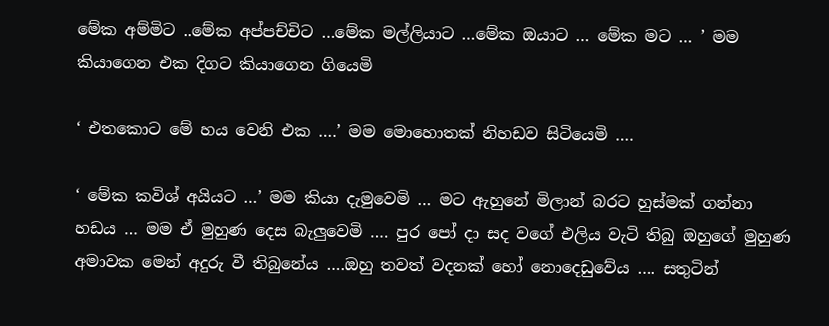මේක අම්මිට ..මේක අප්පච්චිට …මේක මල්ලියාට …මේක ඔයාට … මේක මට … ’ මම කියාගෙන එක දිගට කියාගෙන ගියෙමි

‘ එතකොට මේ හය වෙනි එක ….’ මම මොහොතක් නිහඩව සිටියෙමි ….

‘ මේක කවිශ් අයියට …’ මම කියා දැමුවෙමි … මට ඇහුනේ මිලාන් බරට හුස්මක් ගන්නා හඩය … මම ඒ මුහුණ දෙස බැලුවෙමි …. පුර පෝ දා සද වගේ එලිය වැටි තිබු ඔහුගේ මුහුණ අමාවක මෙන් අදුරු වී තිබුනේය ….ඔහු තවත් වදනක් හෝ නොදෙඩුවේය …. සතුටින්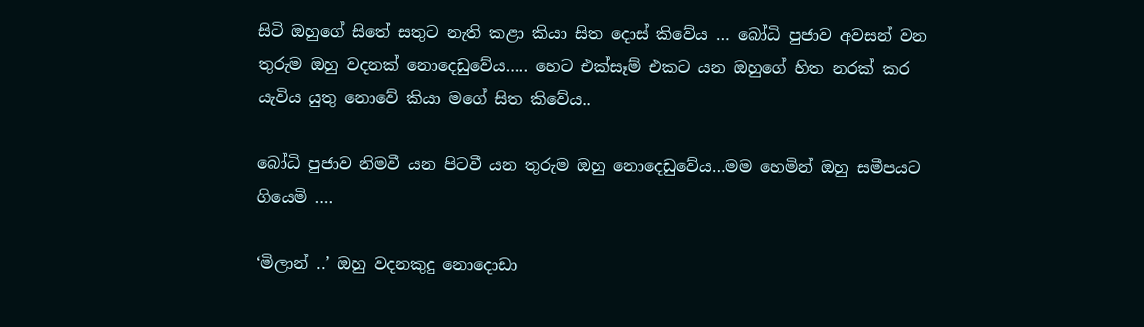සිටි ඔහුගේ සිතේ සතුට නැති කළා කියා සිත දොස් කිවේය … බෝධි පුජාව අවසන් වන තුරුම ඔහු වදනක් නොදෙඩුවේය….. හෙට එක්සෑම් එකට යන ඔහුගේ හිත නරක් කර යැවිය යුතු නොවේ කියා මගේ සිත කිවේය..

බෝධි පුජාව නිමවී යන පිටවී යන තුරුම ඔහු නොදෙඩුවේය…මම හෙමින් ඔහු සමීපයට ගියෙමි ….

‘මිලාන් ..’ ඔහු වදනකුදු නොදොඩා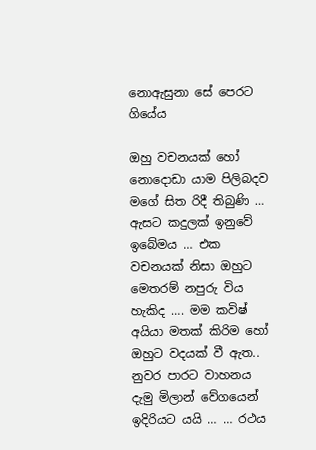නොඇසුනා සේ පෙරට ගියේය

ඔහු වචනයක් හෝ නොදොඩා යාම පිලිබදව මගේ සිත රිදී තිබුණි … ඇසට කදුලක් ඉනුවේ ඉබේමය … එක වචනයක් නිසා ඔහුට මෙතරම් නපුරු විය හැකිද …. මම කවිෂ් අයියා මතක් කිරිම හෝ ඔහුට වදයක් වී ඇත..
නුවර පාරට වාහනය දැමු මිලාන් වේගයෙන් ඉදිරියට යයි … … රථය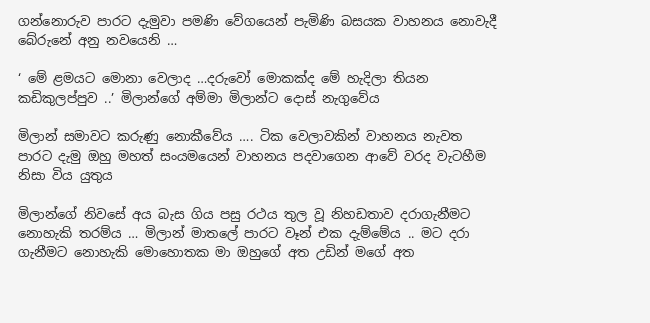ගන්නොරුව පාරට දැමුවා පමණි වේගයෙන් පැමිණි බසයක වාහනය නොවැදී බේරුනේ අනු නවයෙනි …

‘ මේ ළමයට මොනා වෙලාද …දරුවෝ මොකක්ද මේ හැදිලා තියන කඩිකුලප්පුව ..’ මිලාන්ගේ අම්මා මිලාන්ට දොස් නැගුවේය

මිලාන් සමාවට කරුණු නොකීවේය …. ටික වෙලාවකින් වාහනය නැවත පාරට දැමු ඔහු මහත් සංයමයෙන් වාහනය පදවාගෙන ආවේ වරද වැටහීම නිසා විය යුතුය

මිලාන්ගේ නිවසේ අය බැස ගිය පසු රථය තුල වූ නිහඩතාව දරාගැනීමට නොහැකි තරම්ය … මිලාන් මාතලේ පාරට වෑන් එක දැම්මේය .. මට දරා ගැනීමට නොහැකි මොහොතක මා ඔහුගේ අත උඩින් මගේ අත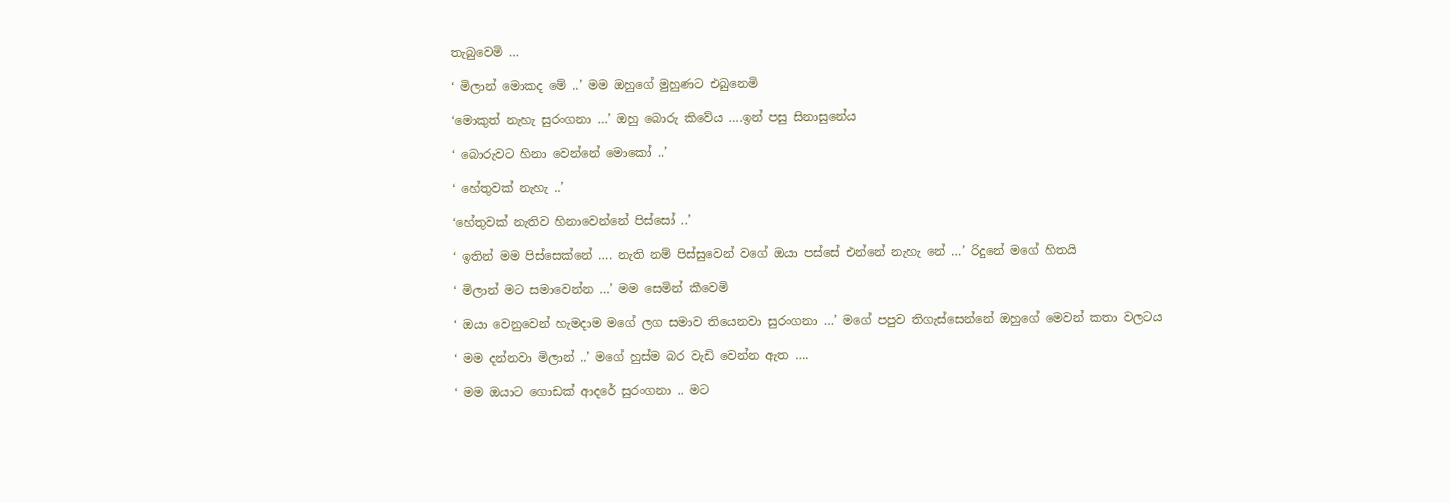තැබුවෙමි …

‘ මිලාන් මොකද මේ ..’ මම ඔහුගේ මුහුණට එබුනෙමි

‘මොකුත් නැහැ සුරංගනා …’ ඔහු බොරු කිවේය ….ඉන් පසු සිනාසුනේය

‘ බොරුවට හිනා වෙන්නේ මොකෝ ..’

‘ හේතුවක් නැහැ ..’

‘හේතුවක් නැතිව හිනාවෙන්නේ පිස්සෝ ..’

‘ ඉතින් මම පිස්සෙක්නේ …. නැති නම් පිස්සුවෙන් වගේ ඔයා පස්සේ එන්නේ නැහැ නේ …’ රිදුනේ මගේ හිතයි

‘ මිලාන් මට සමාවෙන්න …’ මම සෙමින් කීවෙමි

‘ ඔයා වෙනුවෙන් හැමදාම මගේ ලග සමාව තියෙනවා සුරංගනා …’ මගේ පපුව තිගැස්සෙන්නේ ඔහුගේ මෙවන් කතා වලටය

‘ මම දන්නවා මිලාන් ..’ මගේ හුස්ම බර වැඩි වෙන්න ඇත ….

‘ මම ඔයාට ගොඩක් ආදරේ සුරංගනා .. මට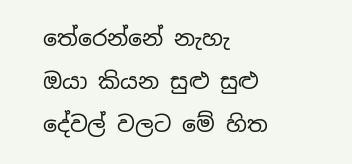තේරෙන්නේ නැහැ ඔයා කියන සුළු සුළු දේවල් වලට මේ හිත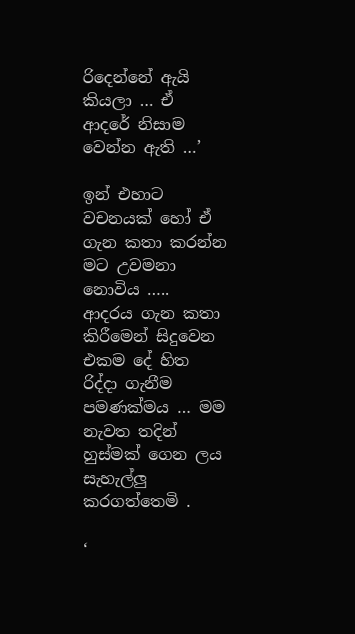රිදෙන්නේ ඇයි කියලා … ඒ ආදරේ නිසාම වෙන්න ඇති …’

ඉන් එහාට වචනයක් හෝ ඒ ගැන කතා කරන්න මට උවමනා නොවිය ….. ආදරය ගැන කතා කිරීමෙන් සිදුවෙන එකම දේ හිත රිද්දා ගැනීම පමණක්මය … මම නැවත තදින් හුස්මක් ගෙන ලය සැහැල්ලු කරගත්තෙමි .

‘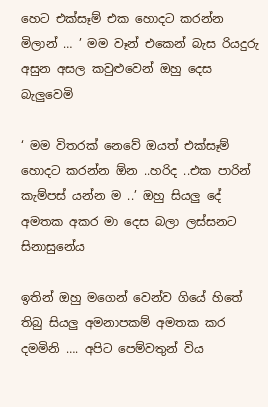හෙට එක්සෑම් එක හොදට කරන්න මිලාන් … ’ මම වෑන් එකෙන් බැස රියදුරු අසුන අසල කවුළුවෙන් ඔහු දෙස බැලුවෙමි

‘ මම විතරක් නෙවේ ඔයත් එක්සෑම් හොදට කරන්න ඕන ..හරිද ..එක පාරින් කැම්පස් යන්න ම ..’ ඔහු සියලු දේ අමතක අකර මා දෙස බලා ලස්සනට සිනාසුනේය

ඉතින් ඔහු මගෙන් වෙන්ව ගියේ හිතේ තිබු සියලු අමනාපකම් අමතක කර දමමිනි …. අපිට පෙම්වතුන් විය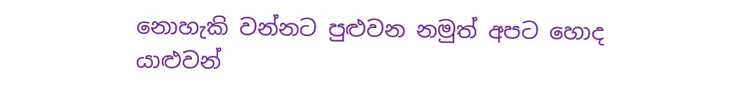නොහැකි වන්නට පුළුවන නමුත් අපට හොද යාළුවන්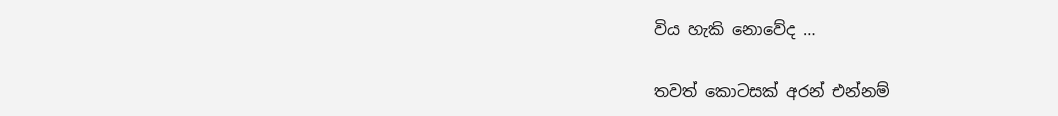විය හැකි නොවේද …

තවත් කොටසක් අරන් එන්නම්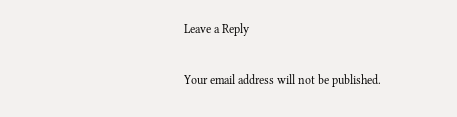Leave a Reply

Your email address will not be published.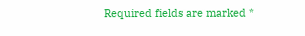Required fields are marked *